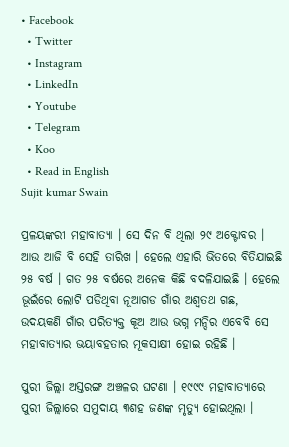• Facebook
  • Twitter
  • Instagram
  • LinkedIn
  • Youtube
  • Telegram
  • Koo
  • Read in English
Sujit kumar Swain

ପ୍ରଳୟଙ୍କରୀ ମହାବାତ୍ୟା । ସେ ଦିନ ବି ଥିଲା ୨୯ ଅକ୍ଟୋବର । ଆଉ ଆଜି ବି ସେହି ତାରିଖ । ହେଲେ ଏହାରି ଭିତରେ ବିତିଯାଇଛି ୨୫ ବର୍ଷ । ଗତ ୨୫ ବର୍ଷରେ ଅନେକ କିଛି ବଦଳିଯାଇଛି । ହେଲେ ଭୂଇଁରେ ଲୋଟି ପଡିଥିବା ନୂଆଗଡ ଗାଁର ଅଶ୍ୱତଥ ଗଛ, ଉଦୟକଣି ଗାଁର ପରିତ୍ୟକ୍ତ କୂଅ ଆଉ ଭଗ୍ନ ମନ୍ଦିର ଏବେବି ସେ ମହାବାତ୍ୟାର ଭୟାବହତାର ମୂକସାକ୍ଷୀ ହୋଇ ରହିଛି ।

ପୁରୀ ଜିଲ୍ଲା ଅସ୍ତରଙ୍ଗ ଅଞ୍ଚଳର ଘଟଣା । ୧୯୯୯ ମହାବାତ୍ୟାରେ ପୁରୀ ଜିଲ୍ଲାରେ ସମୁଦାୟ ୩ଶହ ଜଣଙ୍କ ମୃତ୍ୟୁ ହୋଇଥିଲା ।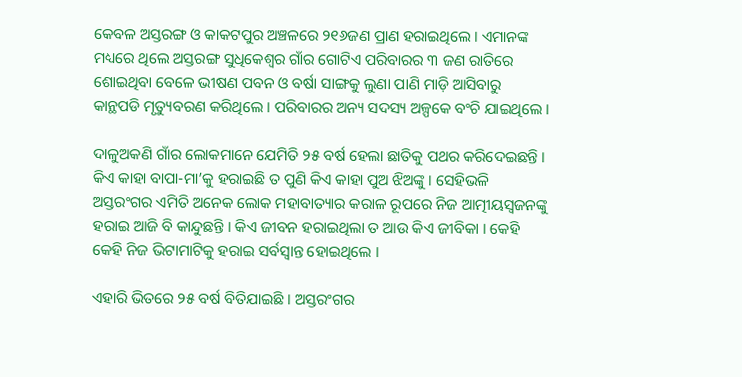କେବଳ ଅସ୍ତରଙ୍ଗ ଓ କାକଟପୁର ଅଞ୍ଚଳରେ ୨୧୬ଜଣ ପ୍ରାଣ ହରାଇଥିଲେ । ଏମାନଙ୍କ ମଧ୍ୟରେ ଥିଲେ ଅସ୍ତରଙ୍ଗ ସୁଧିକେଶ୍ୱର ଗାଁର ଗୋଟିଏ ପରିବାରର ୩ ଜଣ ରାତିରେ ଶୋଇଥିବା ବେଳେ ଭୀଷଣ ପବନ ଓ ବର୍ଷା ସାଙ୍ଗକୁ ଲୁଣା ପାଣି ମାଡ଼ି ଆସିବାରୁ କାନ୍ଥପଡି ମୃତ୍ୟୁବରଣ କରିଥିଲେ । ପରିବାରର ଅନ୍ୟ ସଦସ୍ୟ ଅଳ୍ପକେ ବଂଚି ଯାଇଥିଲେ ।

ଦାଳୁଅକଣି ଗାଁର ଲୋକମାନେ ଯେମିତି ୨୫ ବର୍ଷ ହେଲା ଛାତିକୁ ପଥର କରିଦେଇଛନ୍ତି । କିଏ କାହା ବାପା-ମା’କୁ ହରାଇଛି ତ ପୁଣି କିଏ କାହା ପୁଅ ଝିଅଙ୍କୁ । ସେହିଭଳି  ଅସ୍ତରଂଗର ଏମିତି ଅନେକ ଲୋକ ମହାବାତ୍ୟାର କରାଳ ରୂପରେ ନିଜ ଆତ୍ମୀୟସ୍ୱଜନଙ୍କୁ ହରାଇ ଆଜି ବି କାନ୍ଦୁଛନ୍ତି । କିଏ ଜୀବନ ହରାଇଥିଲା ତ ଆଉ କିଏ ଜୀବିକା । କେହି କେହି ନିଜ ଭିଟାମାଟିକୁ ହରାଇ ସର୍ବସ୍ୱାନ୍ତ ହୋଇଥିଲେ ।

ଏହାରି ଭିତରେ ୨୫ ବର୍ଷ ବିତିଯାଇଛି । ଅସ୍ତରଂଗର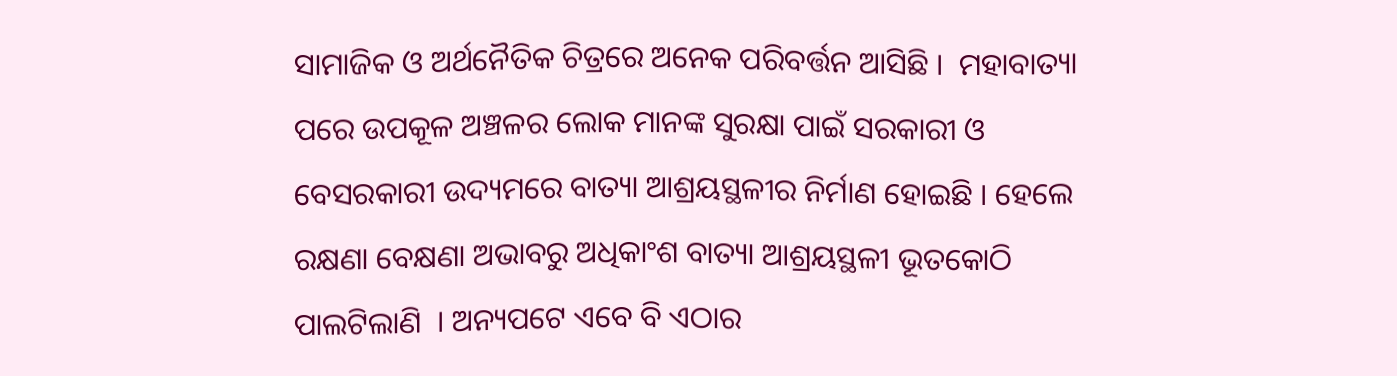ସାମାଜିକ ଓ ଅର୍ଥନୈତିକ ଚିତ୍ରରେ ଅନେକ ପରିବର୍ତ୍ତନ ଆସିଛି ।  ମହାବାତ୍ୟା ପରେ ଉପକୂଳ ଅଞ୍ଚଳର ଲୋକ ମାନଙ୍କ ସୁରକ୍ଷା ପାଇଁ ସରକାରୀ ଓ ବେସରକାରୀ ଉଦ୍ୟମରେ ବାତ୍ୟା ଆଶ୍ରୟସ୍ଥଳୀର ନିର୍ମାଣ ହୋଇଛି । ହେଲେ ରକ୍ଷଣା ବେକ୍ଷଣା ଅଭାବରୁ ଅଧିକାଂଶ ବାତ୍ୟା ଆଶ୍ରୟସ୍ଥଳୀ ଭୂତକୋଠି ପାଲଟିଲାଣି  । ଅନ୍ୟପଟେ ଏବେ ବି ଏଠାର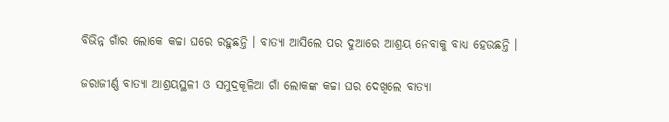ବିଭିନ୍ନ ଗାଁର ଲୋକେ କଚ୍ଚା ଘରେ ରହୁଛନ୍ତି । ବାତ୍ୟା ଆସିଲେ ପର ଦୁଆରେ ଆଶ୍ରୟ ନେବାକୁ ବାଧ୍ୟ ହେଉଛନ୍ତି ।

ଜରାଜୀର୍ଣ୍ଣ ବାତ୍ୟା ଆଶ୍ରୟସ୍ଥଳୀ ଓ ସମୁଦ୍ରକୂଳିଆ ଗାଁ ଲୋକଙ୍କ କଚ୍ଚା ଘର ଦେଖିଲେ ବାତ୍ୟା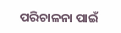ପରିଚାଳନା ପାଇଁ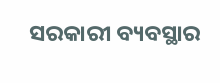ସରକାରୀ ବ୍ୟବସ୍ଥାର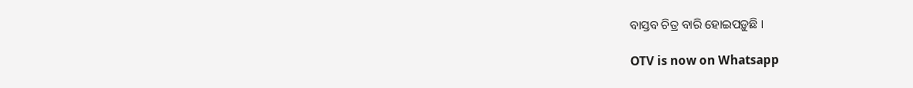ବାସ୍ତବ ଚିତ୍ର ବାରି ହୋଇପଡ଼ୁଛି ।

OTV is now on Whatsapp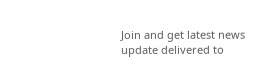Join and get latest news update delivered to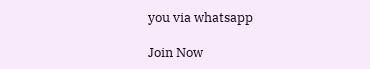you via whatsapp

Join Now